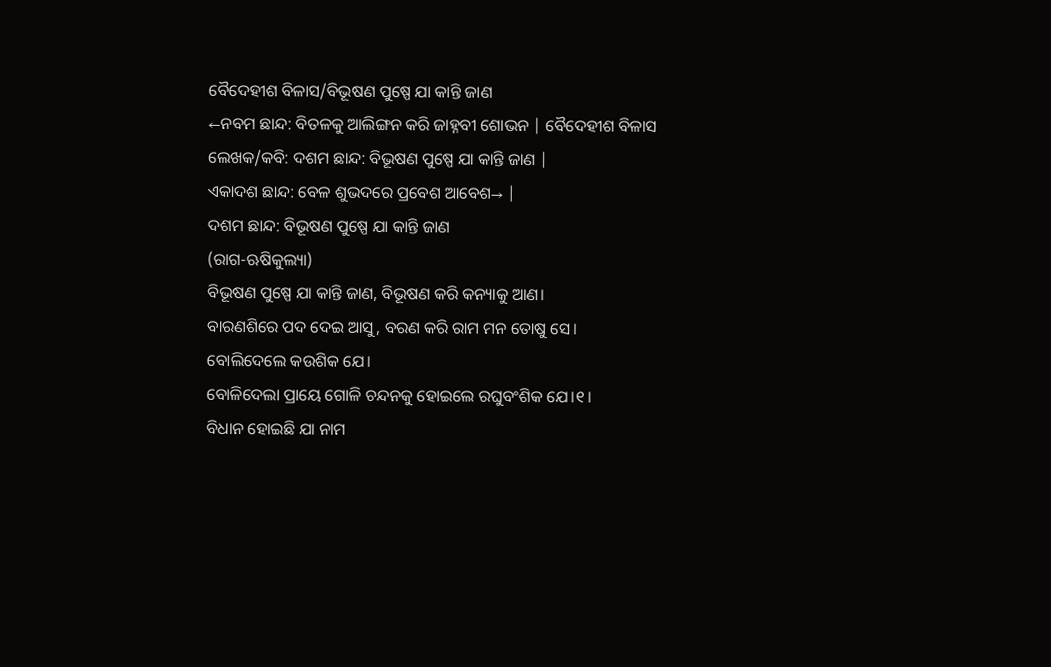ବୈଦେହୀଶ ବିଳାସ/ବିଭୂଷଣ ପୁଷ୍ପେ ଯା କାନ୍ତି ଜାଣ
←ନବମ ଛାନ୍ଦ: ବିତଳକୁ ଆଲିଙ୍ଗନ କରି ଜାହ୍ନବୀ ଶୋଭନ | ବୈଦେହୀଶ ବିଳାସ ଲେଖକ/କବି: ଦଶମ ଛାନ୍ଦ: ବିଭୂଷଣ ପୁଷ୍ପେ ଯା କାନ୍ତି ଜାଣ |
ଏକାଦଶ ଛାନ୍ଦ: ବେଳ ଶୁଭଦରେ ପ୍ରବେଶ ଆବେଶ→ |
ଦଶମ ଛାନ୍ଦ: ବିଭୂଷଣ ପୁଷ୍ପେ ଯା କାନ୍ତି ଜାଣ
(ରାଗ-ଋଷିକୁଲ୍ୟା)
ବିଭୂଷଣ ପୁଷ୍ପେ ଯା କାନ୍ତି ଜାଣ, ବିଭୂଷଣ କରି କନ୍ୟାକୁ ଆଣ।
ବାରଣଶିରେ ପଦ ଦେଇ ଆସୁ, ବରଣ କରି ରାମ ମନ ତୋଷୁ ସେ।
ବୋଲିଦେଲେ କଉଶିକ ଯେ।
ବୋଳିଦେଲା ପ୍ରାୟେ ଗୋଳି ଚନ୍ଦନକୁ ହୋଇଲେ ରଘୁବଂଶିକ ଯେ।୧।
ବିଧାନ ହୋଇଛି ଯା ନାମ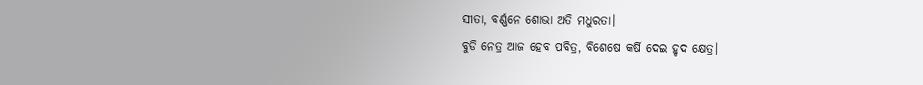ସୀତା, ବର୍ଣ୍ଣନେ ଶୋଭା ଅତି ମଧୁରତା।
ବୁଡି ନେତ୍ର ଆଜ ହେବ ପବିତ୍ର, ବିଶେଷେ କର୍ଷି ଦେଇ ହୃଦ କ୍ଷେତ୍ର।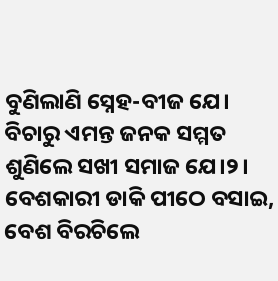ବୁଣିଲାଣି ସ୍ନେହ-ବୀଜ ଯେ।
ବିଚାରୁ ଏମନ୍ତ ଜନକ ସମ୍ମତ ଶୁଣିଲେ ସଖୀ ସମାଜ ଯେ।୨।
ବେଶକାରୀ ଡାକି ପୀଠେ ବସାଇ, ବେଶ ବିରଚିଲେ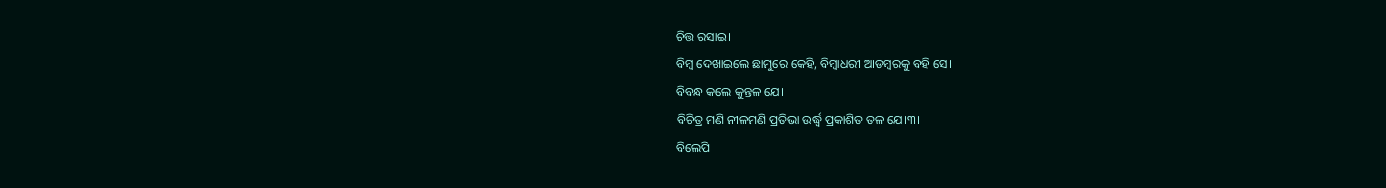ଚିତ୍ତ ରସାଇ।
ବିମ୍ବ ଦେଖାଇଲେ ଛାମୁରେ କେହି, ବିମ୍ବାଧରୀ ଆଡମ୍ବରକୁ ବହି ସେ।
ବିବନ୍ଧ କଲେ କୁନ୍ତଳ ଯେ।
ବିଚିତ୍ର ମଣି ନୀଳମଣି ପ୍ରତିଭା ଉର୍ଦ୍ଧ୍ୱ ପ୍ରକାଶିତ ତଳ ଯେ।୩।
ବିଲେପି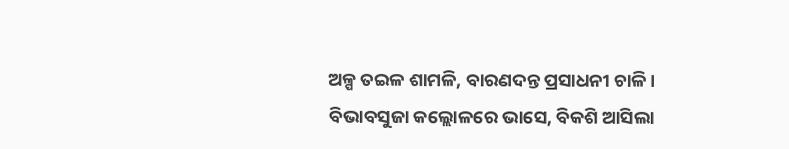ଅଳ୍ପ ତଇଳ ଶାମଳି, ବାରଣଦନ୍ତ ପ୍ରସାଧନୀ ଚାଳି।
ବିଭାବସୁଜା କଲ୍ଲୋଳରେ ଭାସେ, ବିକଶି ଆସିଲା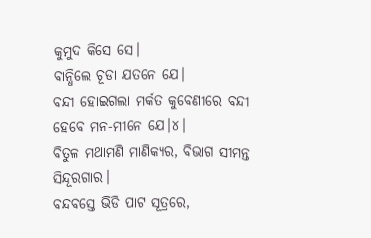କୁମୁଦ କିସେ ସେ।
ବାନ୍ଧିଲେ ଚୂଡା ଯତନେ ଯେ।
ବନ୍ଦୀ ହୋଇଗଲା ମର୍କତ କୁବେଣୀରେ ବନ୍ଦୀ ହେବେ ମନ-ମୀନେ ଯେ।୪।
ବିତୁଳ ମଥାମଣି ମାଣିକ୍ୟର, ବିଭାଗ ସୀମନ୍ତ ସିନ୍ଦୂରଗାର।
ବନ୍ଦବସ୍ତେ ଭିଡି ପାଟ ସୂତ୍ରରେ,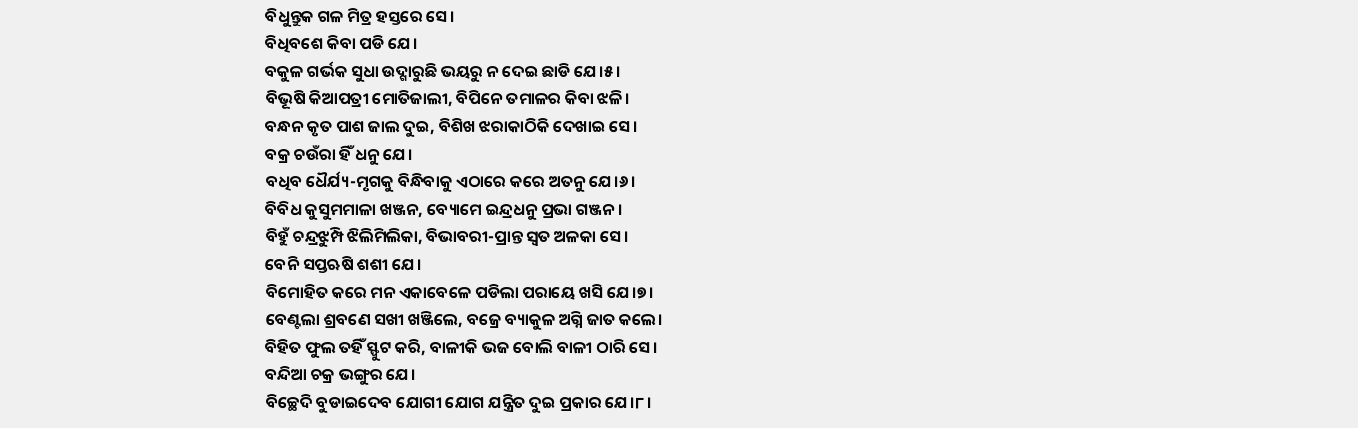ବିଧୁନ୍ତୁକ ଗଳ ମିତ୍ର ହସ୍ତରେ ସେ।
ବିଧିବଶେ କିବା ପଡି ଯେ।
ବକୁଳ ଗର୍ଭକ ସୁଧା ଉଦ୍ଗାରୁଛି ଭୟରୁ ନ ଦେଇ ଛାଡି ଯେ।୫।
ବିଭୂଷି କିଆପତ୍ରୀ ମୋତିଜାଲୀ, ବିପିନେ ତମାଳର କିବା ଝଳି।
ବନ୍ଧନ କୃତ ପାଶ ଜାଲ ଦୁଇ, ବିଶିଖ ଝରାକାଠିକି ଦେଖାଇ ସେ।
ବକ୍ର ଚଉଁରା ହିଁ ଧନୁ ଯେ।
ବଧିବ ଧୈର୍ଯ୍ୟ-ମୃଗକୁ ବିନ୍ଧିବାକୁ ଏଠାରେ କରେ ଅତନୁ ଯେ।୬।
ବିବିଧ କୁସୁମମାଳା ଖଞ୍ଜନ, ବ୍ୟୋମେ ଇନ୍ଦ୍ରଧନୁ ପ୍ରଭା ଗଞ୍ଜନ।
ବିହୁଁ ଚନ୍ଦ୍ରଝୁମ୍ପି ଝିଲିମିଲିକା, ବିଭାବରୀ-ପ୍ରାନ୍ତ ସ୍ୱତ ଅଳକା ସେ।
ବେନି ସପ୍ତଋଷି ଶଶୀ ଯେ।
ବିମୋହିତ କରେ ମନ ଏକାବେଳେ ପଡିଲା ପରାୟେ ଖସି ଯେ।୭।
ବେଣ୍ଟଲା ଶ୍ରବଣେ ସଖୀ ଖଞ୍ଜିଲେ, ବଜ୍ରେ ବ୍ୟାକୁଳ ଅଗ୍ନି ଜାତ କଲେ।
ବିହିତ ଫୁଲ ତହିଁ ସ୍ଫୁଟ କରି, ବାଳୀକି ଭଜ ବୋଲି ବାଳୀ ଠାରି ସେ।
ବନ୍ଦିଆ ଚକ୍ର ଭଙ୍ଗୁର ଯେ।
ବିଚ୍ଛେଦି ବୁଡାଇଦେବ ଯୋଗୀ ଯୋଗ ଯନ୍ତ୍ରିତ ଦୁଇ ପ୍ରକାର ଯେ।୮।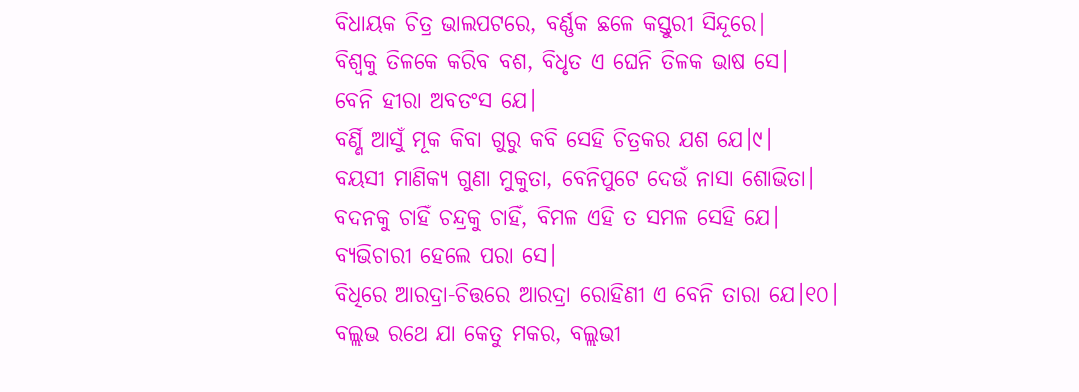ବିଧାୟକ ଚିତ୍ର ଭାଲପଟରେ, ବର୍ଣ୍ଣକ ଛଳେ କସ୍ତୁରୀ ସିନ୍ଦୂରେ|
ବିଶ୍ୱକୁ ତିଳକେ କରିବ ବଶ, ବିଧୃତ ଏ ଘେନି ତିଳକ ଭାଷ ସେ।
ବେନି ହୀରା ଅବତଂସ ଯେ।
ବର୍ଣ୍ଣି ଆସୁଁ ମୂକ କିବା ଗୁରୁ କବି ସେହି ଚିତ୍ରକର ଯଶ ଯେ।୯।
ବୟସୀ ମାଣିକ୍ୟ ଗୁଣା ମୁକୁତା, ବେନିପୁଟେ ଦେଉଁ ନାସା ଶୋଭିତା।
ବଦନକୁ ଚାହିଁ ଚନ୍ଦ୍ରକୁ ଚାହିଁ, ବିମଳ ଏହି ତ ସମଳ ସେହି ଯେ।
ବ୍ୟଭିଚାରୀ ହେଲେ ପରା ସେ।
ବିଧିରେ ଆରଦ୍ରା-ଚିତ୍ତରେ ଆରଦ୍ରା ରୋହିଣୀ ଏ ବେନି ତାରା ଯେ।୧୦।
ବଲ୍ଲଭ ରଥେ ଯା କେତୁ ମକର, ବଲ୍ଲଭୀ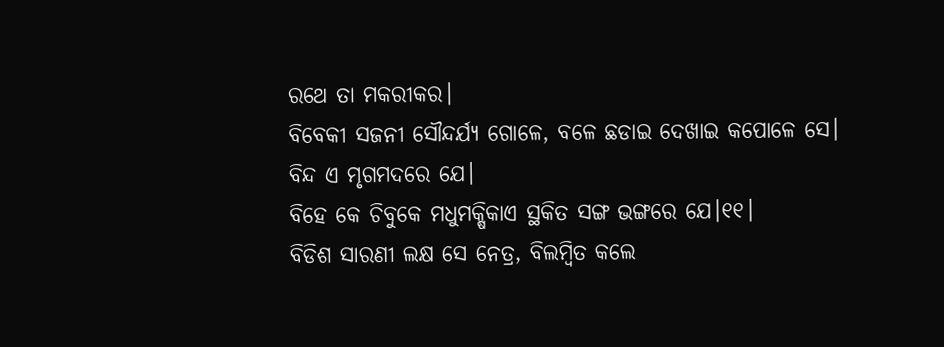ରଥେ ତା ମକରୀକର।
ବିବେକୀ ସଜନୀ ସୌନ୍ଦର୍ଯ୍ୟ ଗୋଳେ, ବଳେ ଛଡାଇ ଦେଖାଇ କପୋଳେ ସେ।
ବିନ୍ଦ ଏ ମୃଗମଦରେ ଯେ।
ବିହେ କେ ଚିବୁକେ ମଧୁମକ୍ଷିକାଏ ସ୍ଥକିତ ସଙ୍ଗ ଭଙ୍ଗରେ ଯେ।୧୧।
ବିଡିଶ ସାରଣୀ ଲକ୍ଷ ସେ ନେତ୍ର, ବିଲମ୍ବିତ କଲେ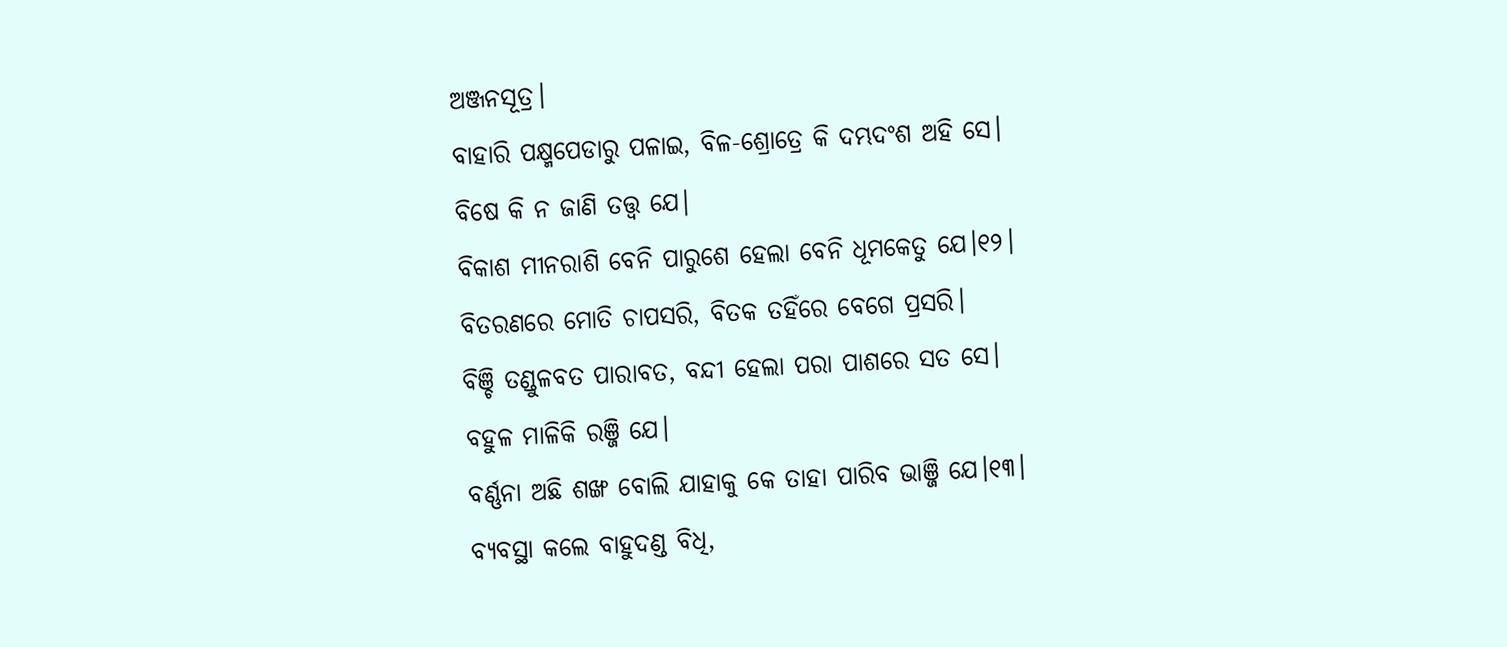ଅଞ୍ଜନସୂତ୍ର।
ବାହାରି ପକ୍ଷ୍ମପେଡାରୁ ପଳାଇ, ବିଳ-ଶ୍ରୋତ୍ରେ କି ଦମ୍ଭଦଂଶ ଅହି ସେ।
ବିଷେ କି ନ ଜାଣି ତତ୍ତ୍ୱ ଯେ|
ବିକାଶ ମୀନରାଶି ବେନି ପାରୁଶେ ହେଲା ବେନି ଧୂମକେତୁ ଯେ।୧୨।
ବିତରଣରେ ମୋତି ଚାପସରି, ବିତକ ତହିଁରେ ବେଗେ ପ୍ରସରି।
ବିଞ୍ଚି ତଣ୍ଡୁଳବତ ପାରାବତ, ବନ୍ଦୀ ହେଲା ପରା ପାଶରେ ସତ ସେ।
ବହୁଳ ମାଳିକି ରଞ୍ଜି ଯେ।
ବର୍ଣ୍ଣନା ଅଛି ଶଙ୍ଖ ବୋଲି ଯାହାକୁ କେ ତାହା ପାରିବ ଭାଞ୍ଜି ଯେ।୧୩।
ବ୍ୟବସ୍ଥା କଲେ ବାହୁଦଣ୍ଡ ବିଧି,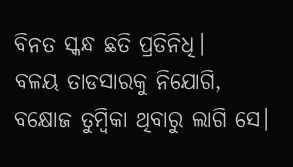ବିନତ ସ୍କନ୍ଧ ଛତି ପ୍ରତିନିଧି।
ବଳୟ ତାଡସାରକୁ ନିଯୋଗି, ବକ୍ଷୋଜ ତୁମ୍ବିକା ଥିବାରୁ ଲାଗି ସେ।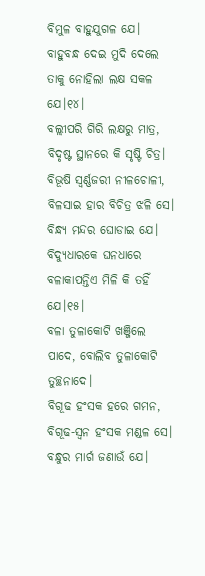ବିମୁଳ ବାହୁଯୁଗଳ ଯେ।
ବାହୁବନ୍ଧ ଦେଇ ମୁଦି ଦେଲେ ତାକୁ ନୋହିଲା ଲକ୍ଷ ସକଳ ଯେ।୧୪।
ବଲ୍ଲୀପରି ଗିରି ଲକ୍ଷରୁ ମାତ୍ର, ବିଦୃଷ୍ଟ ସ୍ଥାନରେ କି ସୃଷ୍ଟି ଚିତ୍ର।
ବିଭୂଷି ସ୍ୱର୍ଣ୍ଣଜରୀ ନୀଳଚୋଳୀ, ବିଳସାଇ ହାର ବିଚିତ୍ର ଝଳି ସେ।
ବିନ୍ଧ୍ୟ ମନ୍ଦର ଘୋଡାଇ ଯେ।
ବିଦ୍ୟୁଧାରକେ ଘନଧାରେ ବଳାକାପନ୍ତିଏ ମିଳି କି ତହିଁ ଯେ।୧୫।
ବଳା ତୁଳାକୋଟି ଖଞ୍ଜିଲେ ପାଦେ, ବୋଲିବ ତୁଳାକୋଟି ତୁଚ୍ଛନାଦେ।
ବିଗୂଢ ହଂସକ ହରେ ଗମନ, ବିଗୂଢ-ସ୍ୱନ ହଂସକ ମଣ୍ଡଳ ସେ।
ବନ୍ଧୁର ମାର୍ଗ ଜଣାଉଁ ଯେ।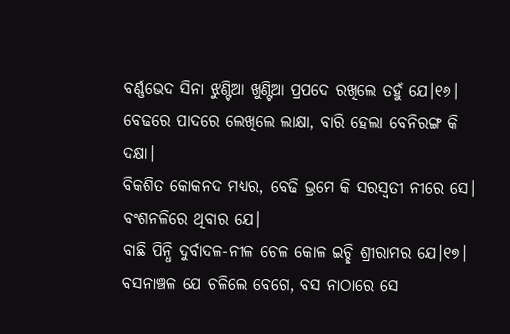ବର୍ଣ୍ଣଭେଦ ସିନା ଝୁଣ୍ଟିଆ ଖୁଣ୍ଟିଆ ପ୍ରପଦେ ରଖିଲେ ତହୁଁ ଯେ।୧୬।
ବେଢରେ ପାଦରେ ଲେଖିଲେ ଲାକ୍ଷା, ବାରି ହେଲା ବେନିରଙ୍ଗ କି ଦକ୍ଷା।
ବିକଶିତ କୋକନଦ ମଧ୍ୟର, ବେଢି ଭ୍ରମେ କି ସରସ୍ୱତୀ ନୀରେ ସେ।
ବଂଶନଳିରେ ଥିବାର ଯେ।
ବାଛି ପିନ୍ଧି ଦୁର୍ବାଦଳ-ନୀଳ ଚେଳ କୋଳ ଇଚ୍ଛି ଶ୍ରୀରାମର ଯେ।୧୭।
ବସନାଞ୍ଚଳ ଯେ ଚଳିଲେ ବେଗେ, ବସ ନାଠାରେ ସେ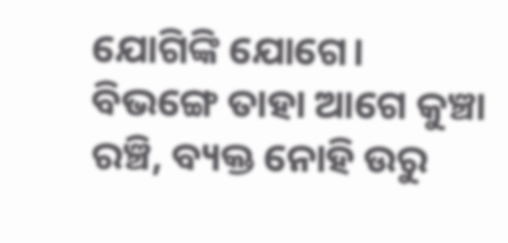ଯୋଗିଙ୍କି ଯୋଗେ।
ବିଭଙ୍ଗେ ତାହା ଆଗେ କୁଞ୍ଚା ରଞ୍ଚି, ବ୍ୟକ୍ତ ନୋହି ଉରୁ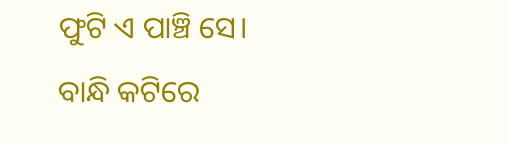ଫୁଟି ଏ ପାଞ୍ଚି ସେ।
ବାନ୍ଧି କଟିରେ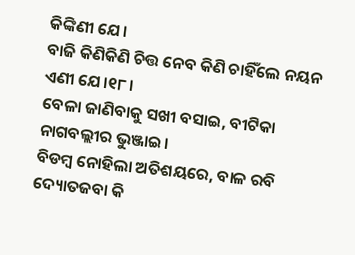କିଙ୍କିଣୀ ଯେ।
ବାଜି କିଣିକିଣି ଚିତ୍ତ ନେବ କିଣି ଚାହିଁଲେ ନୟନ ଏଣୀ ଯେ।୧୮।
ବେଳା ଜାଣିବାକୁ ସଖୀ ବସାଇ, ବୀଟିକା ନାଗବଲ୍ଲୀର ଭୁଞ୍ଜାଇ।
ବିଡମ୍ବ ନୋହିଲା ଅତିଶୟରେ, ବାଳ ରବି ଦ୍ୟୋତଜବା କି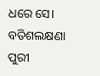ଧରେ ସେ।
ବତିଶଲକ୍ଷଣା ପୁରୀ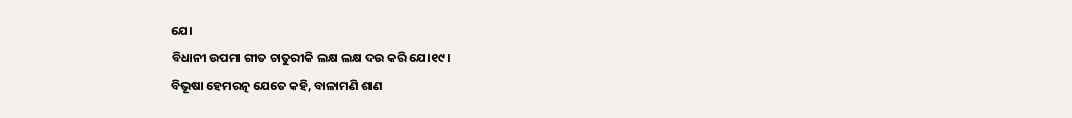ଯେ।
ବିଧାନୀ ଉପମା ଗୀତ ଚାତୁରୀକି ଲକ୍ଷ ଲକ୍ଷ ଦଉ କରି ଯେ।୧୯।
ବିଭୂଷା ହେମରତ୍ନ ଯେତେ କହି, ବାଳାମଣି ଶାଣ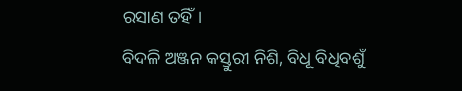ରସାଣ ତହିଁ।
ବିଦଳି ଅଞ୍ଜନ କସ୍ତୁରୀ ନିଶି, ବିଧୂ ବିଧିବଶୁଁ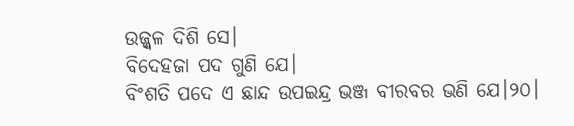ଉଜ୍ଜ୍ୱଳ ଦିଶି ସେ।
ବିଦେହଜା ପଦ ଗୁଣି ଯେ।
ବିଂଶତି ପଦେ ଏ ଛାନ୍ଦ ଉପଇନ୍ଦ୍ର ଭଞ୍ଜ ବୀରବର ଭଣି ଯେ।୨୦।